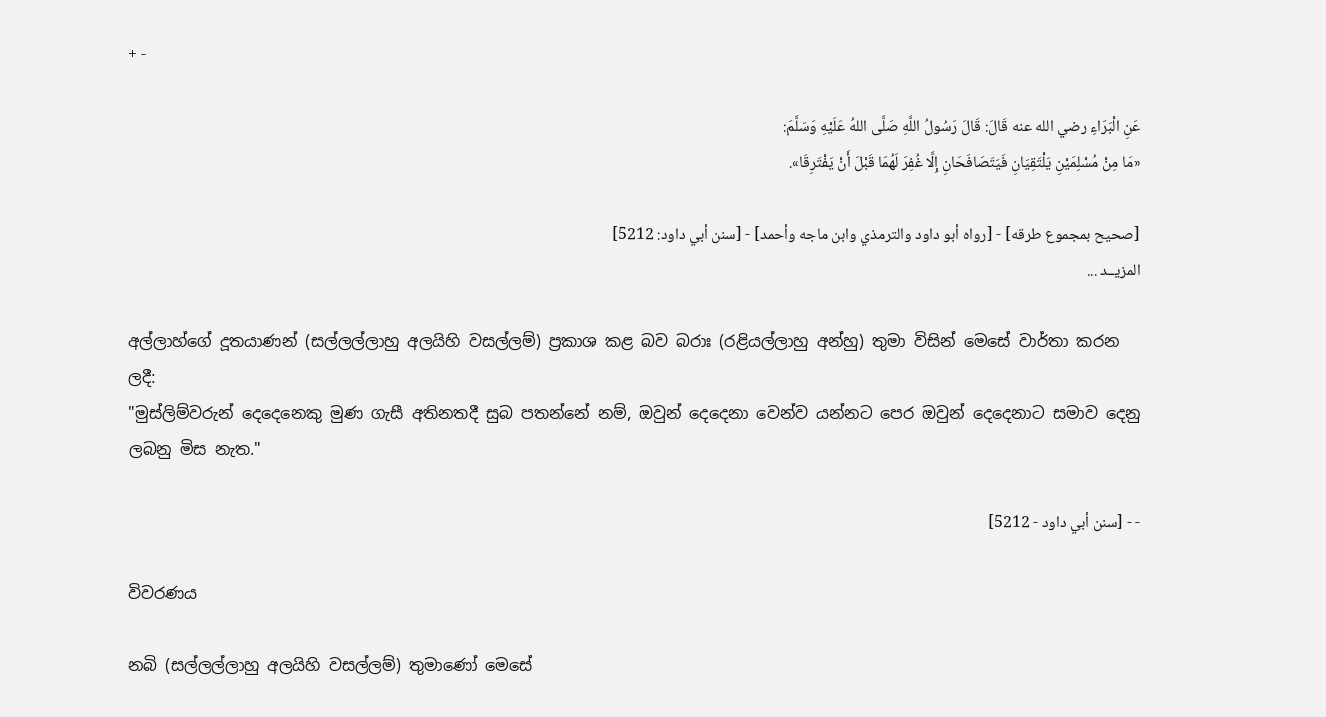+ -

عَنِ الْبَرَاءِ رضي الله عنه قَالَ: قَالَ رَسُولُ اللَّهِ صَلَّى اللهُ عَلَيْهِ وَسَلَّمَ:
«مَا مِنْ مُسْلِمَيْنِ يَلْتَقِيَانِ فَيَتَصَافَحَانِ إِلَّا غُفِرَ لَهُمَا قَبْلَ أَنْ يَفْتَرِقَا».

[صحيح بمجموع طرقه] - [رواه أبو داود والترمذي وابن ماجه وأحمد] - [سنن أبي داود: 5212]
المزيــد ...

අල්ලාහ්ගේ දූතයාණන් (සල්ලල්ලාහු අලයිහි වසල්ලම්) ප්‍රකාශ කළ බව බරාඃ (රළියල්ලාහු අන්හු) තුමා විසින් මෙසේ වාර්තා කරන ලදී:
"මුස්ලිම්වරුන් දෙදෙනෙකු මුණ ගැසී අතිනතදී සුබ පතන්නේ නම්, ඔවුන් දෙදෙනා වෙන්ව යන්නට පෙර ඔවුන් දෙදෙනාට සමාව දෙනු ලබනු මිස නැත."

- - [سنن أبي داود - 5212]

විවරණය

නබි (සල්ලල්ලාහු අලයිහි වසල්ලම්) තුමාණෝ මෙසේ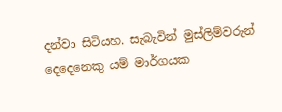දන්වා සිටියහ. සැබැවින් මුස්ලිම්වරුන් දෙදෙනෙකු යම් මාර්ගයක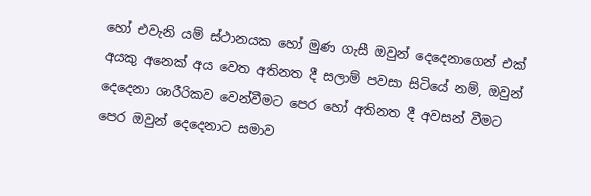හෝ එවැනි යම් ස්ථානයක හෝ මුණ ගැසී ඔවුන් දෙදෙනාගෙන් එක් අයකු අනෙක් අය වෙත අතිනත දී සලාම් පවසා සිටියේ නම්, ඔවුන් දෙදෙනා ශාරීරිකව වෙන්වීමට පෙර හෝ අතිනත දී අවසන් වීමට පෙර ඔවුන් දෙදෙනාට සමාව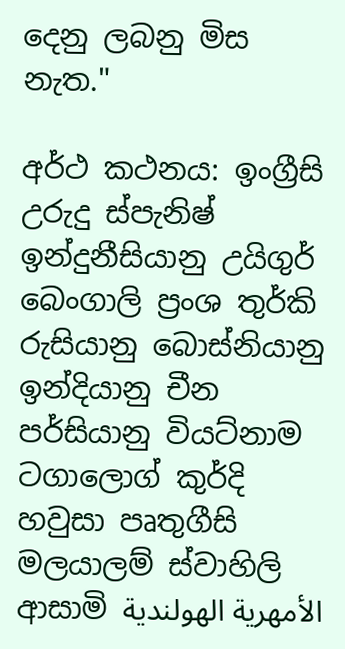දෙනු ලබනු මිස නැත."

අර්ථ කථනය: ඉංග්‍රීසි උරුදු ස්පැනිෂ් ඉන්දුනීසියානු උයිගුර් බෙංගාලි ප්‍රංශ තුර්කි රුසියානු බොස්නියානු ඉන්දියානු චීන පර්සියානු වියට්නාම ටගාලොග් කුර්දි හවුසා පෘතුගීසි මලයාලම් ස්වාහිලි ආසාමි الأمهرية الهولندية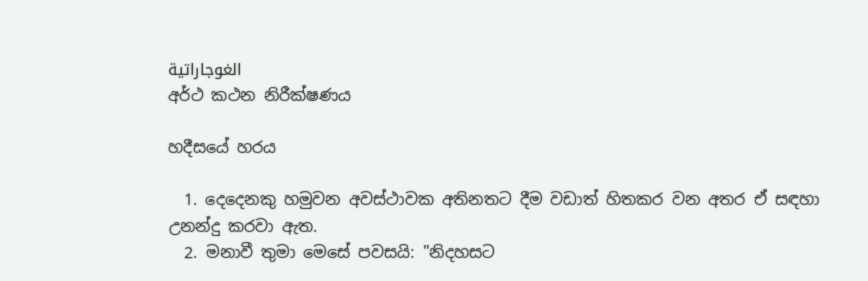الغوجاراتية
අර්ථ කථන නිරීක්ෂණය

හදීසයේ හරය

  1. දෙදෙනකු හමුවන අවස්ථාවක අතිනතට දීම වඩාත් හිතකර වන අතර ඒ සඳහා උනන්දු කරවා ඇත.
  2. මනාවී තුමා මෙසේ පවසයි: "නිදහසට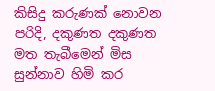කිසිදු කරුණක් නොවන පරිදි, දකුණත දකුණත මත තැබීමෙන් මිස සුන්නාව හිමි කර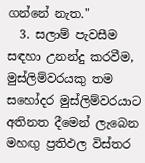ගන්නේ නැත."
  3. සලාම් පැවසීම සඳහා උනන්දු කරවීම, මුස්ලිම්වරයකු තම සහෝදර මුස්ලිම්වරයාට අතිනත දීමෙන් ලැබෙන මහඟු ප්‍රතිඵල විස්තර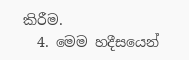කිරීම.
  4. මෙම හදීසයෙන්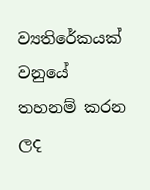ව්‍යතිරේකයක් වනුයේ තහනම් කරන ලද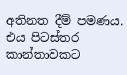අතිනත දීම් පමණය. එය පිටස්තර කාන්තාවකට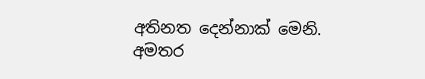අතිනත දෙන්නාක් මෙනි.
අමතර